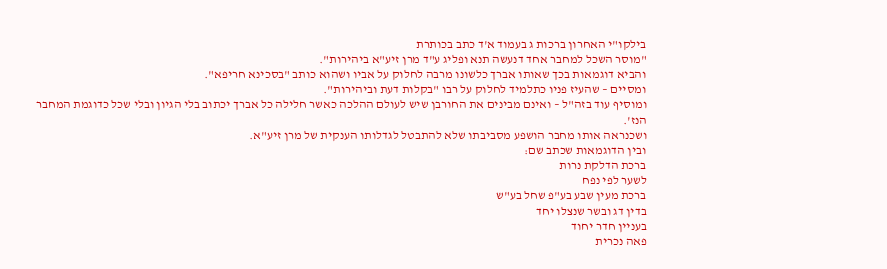בילקו"י האחרון ברכות ג בעמוד א'ד כתב בכותרת
"מוסר השכל למחבר אחד דנעשה תנא ופליג ע"ד מרן זיע"א ביהירות".
והביא דוגמאות בכך שאותו אברך כלשונו מרבה לחלוק על אביו ושהוא כותב "בסכינא חריפא".
ומסיים – שהעיז פניו כתלמיד לחלוק על רבו "בקלות דעת וביהירות".
ומוסיף עוד בזה"ל – ואינם מבינים את החורבן שיש לעולם ההלכה כאשר חלילה כל אברך יכתוב בלי הגיון ובלי שכל כדוגמת המחבר הנז'.
ושכנראה אותו מחבר הושפע מסביבתו שלא להתבטל לגדלותו הענקית של מרן זיע"א.
ובין הדוגמאות שכתב שם:
ברכת הדלקת נרות
לשער לפי נפח
ברכת מעין שבע בע"פ שחל בע"ש
בדין דג ובשר שנצלו יחד
בעניין חדר יחוד
פאה נכרית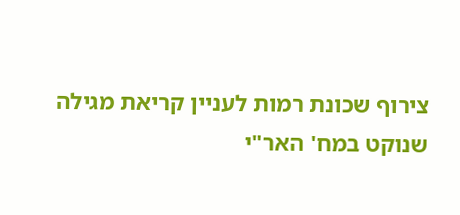צירוף שכונת רמות לעניין קריאת מגילה
שנוקט במח' האר"י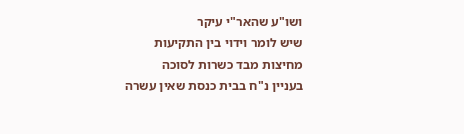ושו"ע שהאר"י עיקר
שיש לומר וידוי בין התקיעות
מחיצות מבד כשרות לסוכה
בעניין נ"ח בבית כנסת שאין עשרה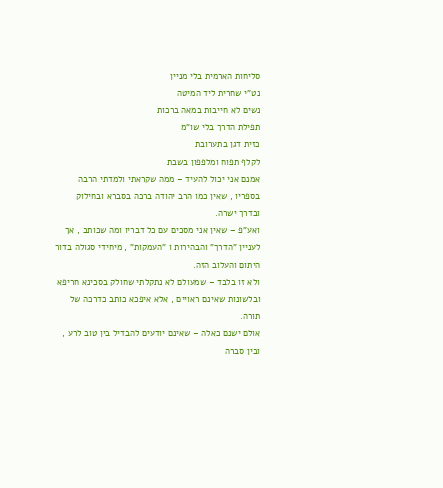סליחות הארמית בלי מניין
נט"י שחרית ליד המיטה
נשים לא חייבות במאה ברכות
תפילת הדרך בלי שו"מ
כזית דגן בתערובת
לקלף תפוח ומלפפון בשבת
אמנם אני יכול להעיד – ממה שקראתי ולמדתי הרבה בספריו , שאין כמו הרב יהודה ברכה בסברא ובחילוק ובדרך ישרה.
ואע"פ – שאין אני מסכים עם כל דבריו ומה שכותב , אך לעניין "הדרך" והבהירות ו "העמקות" , מיחידי סגולה בדור היתום והעלוב הזה.
ולא זו בלבד – שמעולם לא נתקלתי שחולק בסכינא חריפא ובלשונות שאינם ראויים , אלא איפכא כותב כדרכה של תורה.
אולם ישנם כאלה – שאינם יודעים להבדיל בין טוב לרע , ובין סברה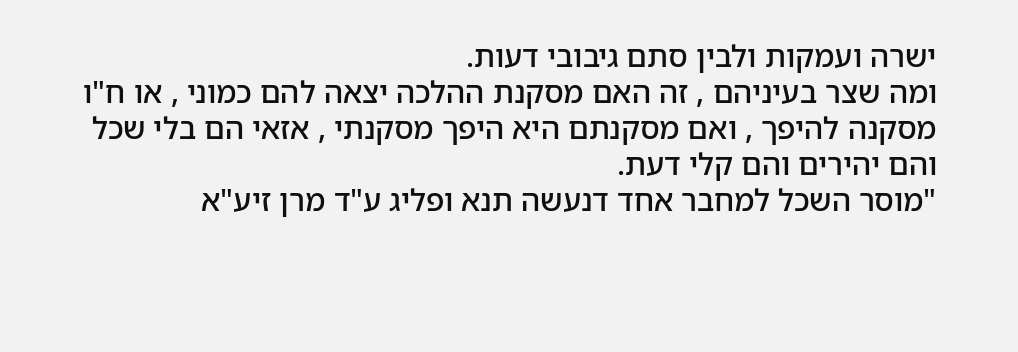ישרה ועמקות ולבין סתם גיבובי דעות.
ומה שצר בעיניהם , זה האם מסקנת ההלכה יצאה להם כמוני , או ח"ו מסקנה להיפך , ואם מסקנתם היא היפך מסקנתי , אזאי הם בלי שכל והם יהירים והם קלי דעת.
"מוסר השכל למחבר אחד דנעשה תנא ופליג ע"ד מרן זיע"א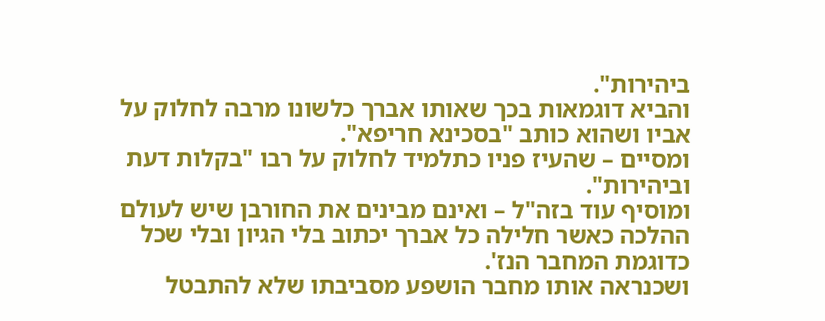ביהירות".
והביא דוגמאות בכך שאותו אברך כלשונו מרבה לחלוק על אביו ושהוא כותב "בסכינא חריפא".
ומסיים – שהעיז פניו כתלמיד לחלוק על רבו "בקלות דעת וביהירות".
ומוסיף עוד בזה"ל – ואינם מבינים את החורבן שיש לעולם ההלכה כאשר חלילה כל אברך יכתוב בלי הגיון ובלי שכל כדוגמת המחבר הנז'.
ושכנראה אותו מחבר הושפע מסביבתו שלא להתבטל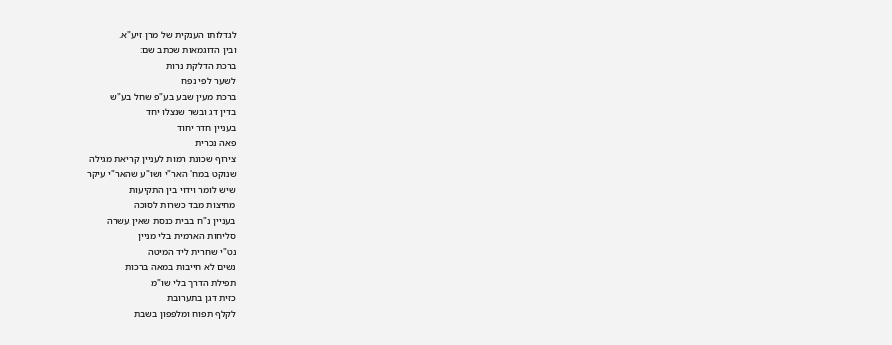לגדלותו הענקית של מרן זיע"א.
ובין הדוגמאות שכתב שם:
ברכת הדלקת נרות
לשער לפי נפח
ברכת מעין שבע בע"פ שחל בע"ש
בדין דג ובשר שנצלו יחד
בעניין חדר יחוד
פאה נכרית
צירוף שכונת רמות לעניין קריאת מגילה
שנוקט במח' האר"י ושו"ע שהאר"י עיקר
שיש לומר וידוי בין התקיעות
מחיצות מבד כשרות לסוכה
בעניין נ"ח בבית כנסת שאין עשרה
סליחות הארמית בלי מניין
נט"י שחרית ליד המיטה
נשים לא חייבות במאה ברכות
תפילת הדרך בלי שו"מ
כזית דגן בתערובת
לקלף תפוח ומלפפון בשבת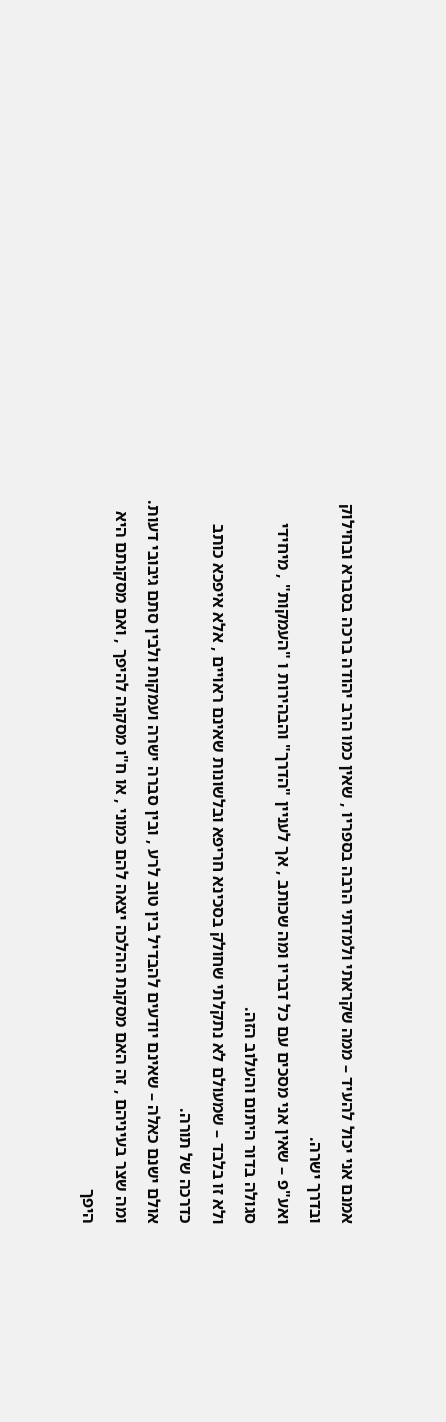אמנם אני יכול להעיד – ממה שקראתי ולמדתי הרבה בספריו , שאין כמו הרב יהודה ברכה בסברא ובחילוק ובדרך ישרה.
ואע"פ – שאין אני מסכים עם כל דבריו ומה שכותב , אך לעניין "הדרך" והבהירות ו "העמקות" , מיחידי סגולה בדור היתום והעלוב הזה.
ולא זו בלבד – שמעולם לא נתקלתי שחולק בסכינא חריפא ובלשונות שאינם ראויים , אלא איפכא כותב כדרכה של תורה.
אולם ישנם כאלה – שאינם יודעים להבדיל בין טוב לרע , ובין סברה ישרה ועמקות ולבין סתם גיבובי דעות.
ומה שצר בעיניהם , זה האם מסקנת ההלכה יצאה להם כמוני , או ח"ו מסקנה להיפך , ואם מסקנתם היא היפך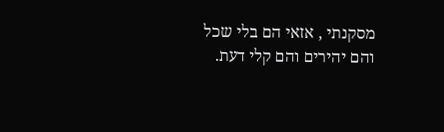מסקנתי , אזאי הם בלי שכל והם יהירים והם קלי דעת.